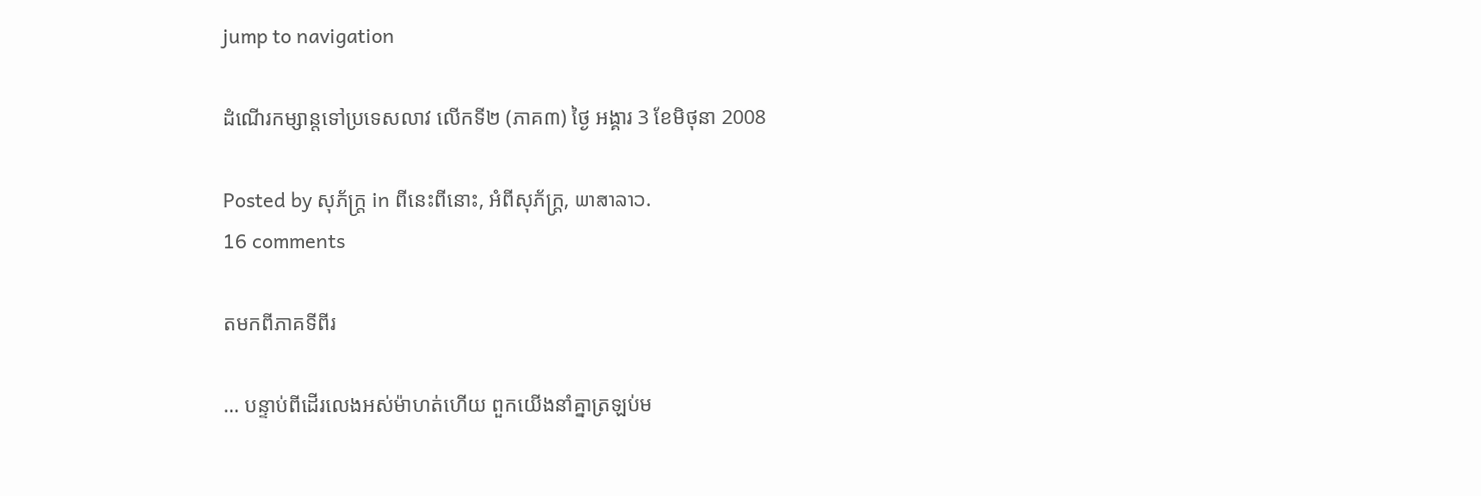jump to navigation

ដំណើរកម្សាន្តទៅប្រទេសលាវ លើកទី២ (ភាគ៣) ថ្ងៃ អង្គារ 3 ខែមិថុនា 2008

Posted by សុភ័ក្ត្រ in ពីនេះពីនោះ, អំពីសុភ័ក្ត្រ, ພາສາລາວ.
16 comments

តមកពីភាគទីពីរ

… បន្ទាប់ពីដើរលេងអស់ម៉ាហត់ហើយ ពួកយើងនាំគ្នាត្រឡប់ម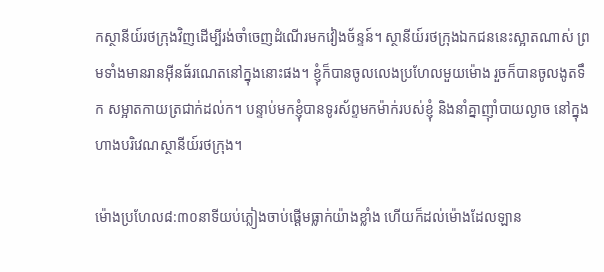កស្ថានីយ៍រថក្រុងវិញដើម្បីរង់ចាំចេញដំណើរមកវៀងច័ន្ទន៍។ ស្ថានីយ៍រថក្រុងឯកជននេះស្អាតណាស់ ព្រមទាំងមានរានអ៊ីនធ័រណេតនៅក្នុងនោះផង។ ខ្ញុំក៏បានចូលលេងប្រហែលមួយម៉ោង រួចក៏បានចូលងូតទឹក សម្អាតកាយត្រជាក់ដល់ក។ បន្ទាប់មកខ្ញុំបានទូរស័ព្ទមកម៉ាក់របស់ខ្ញុំ និងនាំគ្នាញ៉ាំបាយល្ងាច នៅក្នុងហាងបរិវេណស្ថានីយ៍រថក្រុង។

ម៉ោងប្រហែល៨:៣០នាទីយប់ភ្លៀងចាប់ផ្ដើមធ្លាក់យ៉ាងខ្លាំង ហើយក៏ដល់ម៉ោងដែលឡាន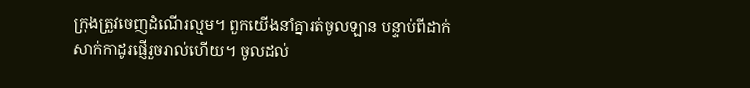ក្រុងត្រួវចេញដំណើរល្មម។ ពួកយើងនាំគ្នារត់ចូលឡាន បន្ទាប់ពីដាក់សាក់កាដូរផ្ញើរួចរាល់ហើយ។ ចូលដល់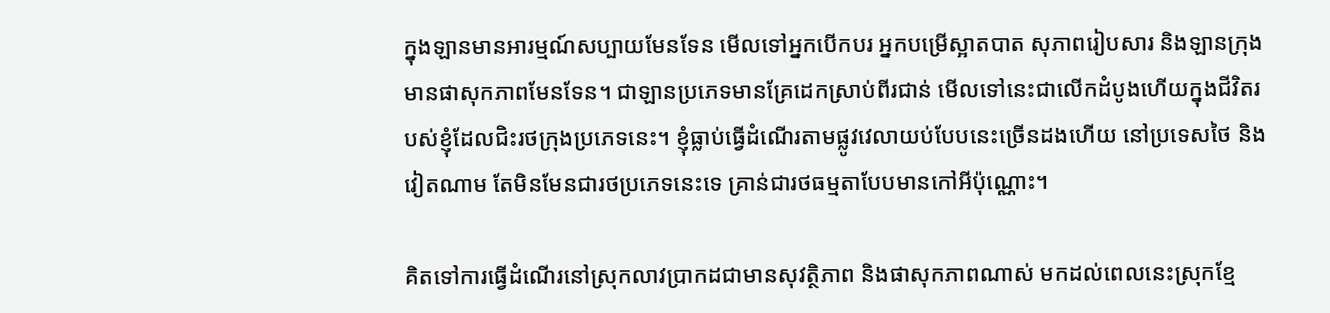ក្នុងឡានមានអារម្មណ៍សប្បាយមែនទែន មើលទៅអ្នកបើកបរ អ្នកបម្រើស្អាតបាត សុភាពរៀបសារ និងឡានក្រុងមានផាសុកភាពមែនទែន។ ជាឡានប្រភេទមានគ្រែដេកស្រាប់ពីរជាន់ មើលទៅនេះជាលើកដំបូងហើយក្នុងជីវិតរបស់ខ្ញុំដែលជិះរថក្រុងប្រភេទនេះ។ ខ្ញុំធ្លាប់ធ្វើដំណើរតាមផ្លូវវេលាយប់បែបនេះច្រើនដងហើយ នៅប្រទេសថៃ និងវៀតណាម តែមិនមែនជារថប្រភេទនេះទេ គ្រាន់ជារថធម្មតាបែបមានកៅអីប៉ុណ្ណោះ។

គិតទៅការធ្វើដំណើរនៅស្រុកលាវប្រាកដជាមានសុវត្ថិភាព និងផាសុកភាពណាស់ មកដល់ពេលនេះស្រុកខ្មែ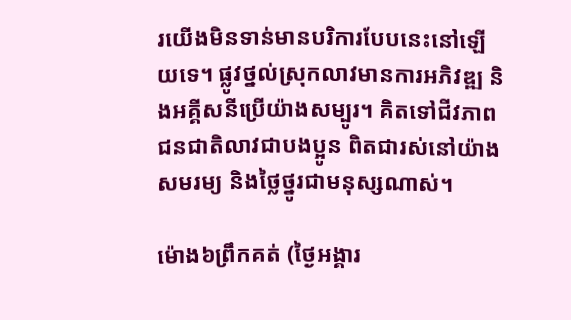រយើងមិនទាន់មានបរិការបែបនេះនៅឡើយទេ។ ផ្លូវថ្នល់ស្រុកលាវមានការអភិវឌ្ឍ និងអគ្គីសនីប្រើយ៉ាងសម្បូរ។ គិតទៅជីវភាពជនជាតិលាវជាបងប្អូន ពិតជារស់នៅយ៉ាងសមរម្យ និងថ្លៃថ្នូរជាមនុស្សណាស់។

ម៉ោង៦ព្រឹកគត់ (ថ្ងៃអង្គារ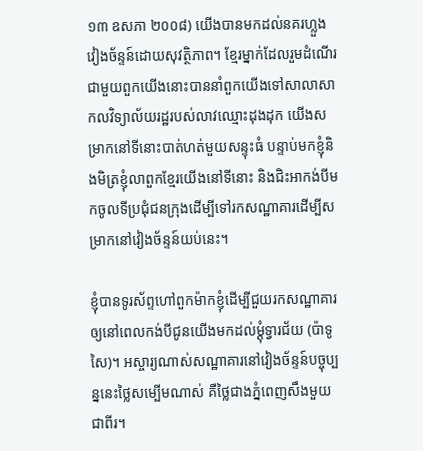១៣ ឧសភា ២០០៨) យើងបានមកដល់នគរហ្លួងវៀងច័ន្ទន៍ដោយសុវត្ថិភាព។ ខ្មែរម្នាក់ដែលរួមដំណើរជាមួយពួកយើងនោះបាននាំពួកយើងទៅសាលាសាកលវិទ្យាល័យរដ្ឋរបស់លាវឈ្មោះដុងដុក យើងសម្រាកនៅទីនោះបាត់ហត់មួយសន្ទុះធំ បន្ទាប់មកខ្ញុំនិងមិត្រខ្ញុំលាពួកខ្មែរយើងនៅទីនោះ និងជិះអាកង់បីមកចូលទីប្រជុំជនក្រុងដើម្បីទៅរកសណ្ឋាគារដើម្បីសម្រាកនៅវៀងច័ន្ទន៍យប់នេះ។

ខ្ញុំបានទូរស័ព្ទហៅពួកម៉ាកខ្ញុំដើម្បីជួយរកសណ្ឋាគារឲ្យនៅពេលកង់បីជូនយើងមកដល់ម្ដុំទ្វារជ័យ (ប៉ាទូសៃ)។ អស្ចារ្យណាស់សណ្ឋាគារនៅវៀងច័ន្ទន៍បច្ចុប្បន្ននេះថ្លៃសម្បើមណាស់ គឺថ្លៃជាងភ្នំពេញសឹងមួយជាពីរ។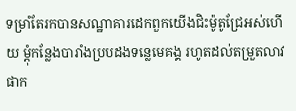ទម្រាំតែរកបានសណ្ឋាគារដេកពួកយើងជិះម៉ូតូជ្រែអស់ហើយ ម្ដុំកន្លែងបារាំងប្របដងទន្លេមេគង្គ រហូតដល់តម្រួតលាវផាក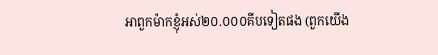អាពួកម៉ាកខ្ញុំអស់២០.០០០គីបទៀតផង (ពួកយើង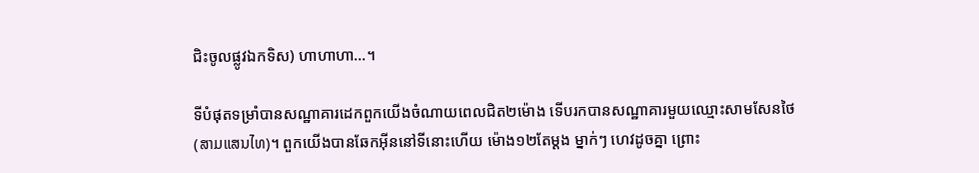ជិះចូលផ្លូវឯកទិស) ហាហាហា…។

ទីបំផុតទម្រាំបានសណ្ឋាគារដេកពួកយើងចំណាយពេលជិត២ម៉ោង ទើបរកបានសណ្ឋាគារមួយឈ្មោះសាមសែនថៃ (ສາມແສນໄທ)។ ពួកយើងបានឆែកអ៊ីននៅទីនោះហើយ ម៉ោង១២តែម្ដង ម្នាក់ៗ ហេវដូចគ្នា ព្រោះ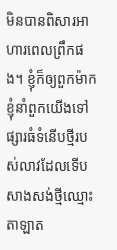មិនបានពិសារអាហារពេលព្រឹកផង។ ខ្ញុំក៏ឲ្យពួកម៉ាកខ្ញុំនាំពួកយើងទៅផ្សារធំទំនើបថ្មីរបស់លាវដែលទើបសាងសង់ថ្មីឈ្មោះតាឡាត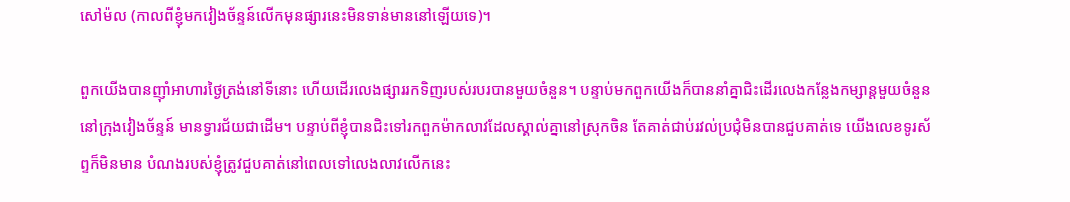សៅម៉ល (កាលពីខ្ញុំមកវៀងច័ន្ទន៍លើកមុនផ្សារនេះមិនទាន់មាននៅឡើយទេ)។

ពួកយើងបានញ៉ាំអាហារថ្ងៃត្រង់នៅទីនោះ ហើយដើរលេងផ្សាររកទិញរបស់របរបានមួយចំនួន។ បន្ទាប់មកពួកយើងក៏បាននាំគ្នាជិះដើរលេងកន្លែងកម្សាន្តមួយចំនួននៅក្រុងវៀងច័ន្ទន៍ មានទ្វារជ័យជាដើម។ បន្ទាប់ពីខ្ញុំបានជិះទៅរកពួកម៉ាកលាវដែលស្គាល់គ្នានៅស្រុកចិន តែគាត់ជាប់រវល់ប្រជុំមិនបានជួបគាត់ទេ យើងលេខទូរស័ព្ទក៏មិនមាន បំណងរបស់ខ្ញុំត្រូវជួបគាត់នៅពេលទៅលេងលាវលើកនេះ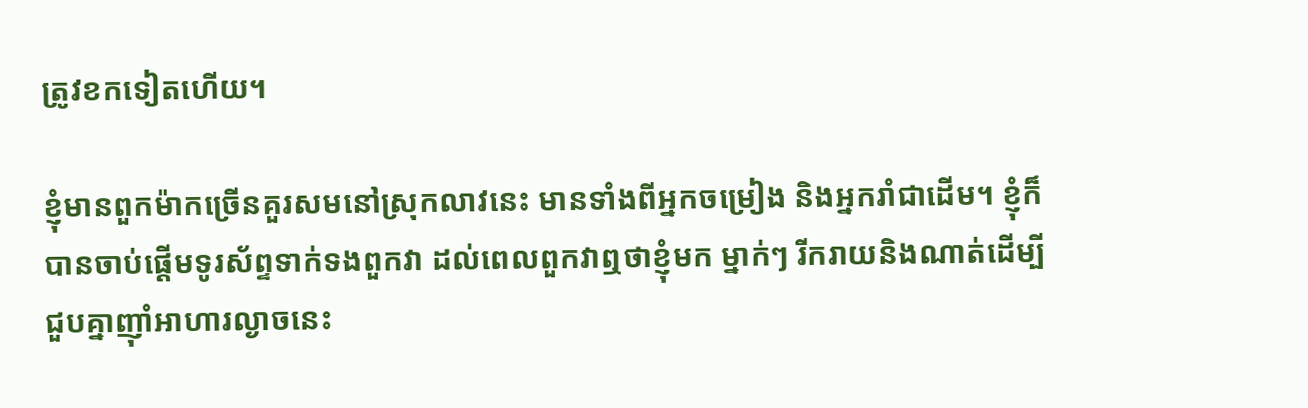ត្រូវខកទៀតហើយ។

ខ្ញុំមានពួកម៉ាកច្រើនគួរសមនៅស្រុកលាវនេះ មានទាំងពីអ្នកចម្រៀង និងអ្នករាំជាដើម។ ខ្ញុំក៏បានចាប់ផ្ដើមទូរស័ព្ទទាក់ទងពួកវា ដល់ពេលពួកវាឮថាខ្ញុំមក ម្នាក់ៗ រីករាយនិងណាត់ដើម្បីជួបគ្នាញ៉ាំអាហារល្ងាចនេះ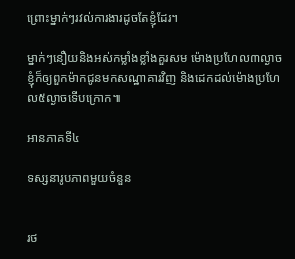ព្រោះម្នាក់ៗរវល់ការងារដូចតែខ្ញុំដែរ។

ម្នាក់ៗនឿយនិងអស់កម្លាំងខ្លាំងគួរសម ម៉ោងប្រហែល៣ល្ងាចខ្ញុំក៏ឲ្យពួកម៉ាកជូនមកសណ្ឋាគារវិញ និងដេកដល់ម៉ោងប្រហែល៥ល្ងាចទើបក្រោក៕

អានភាគទី៤

ទស្សនារូបភាពមួយចំនួន


រថ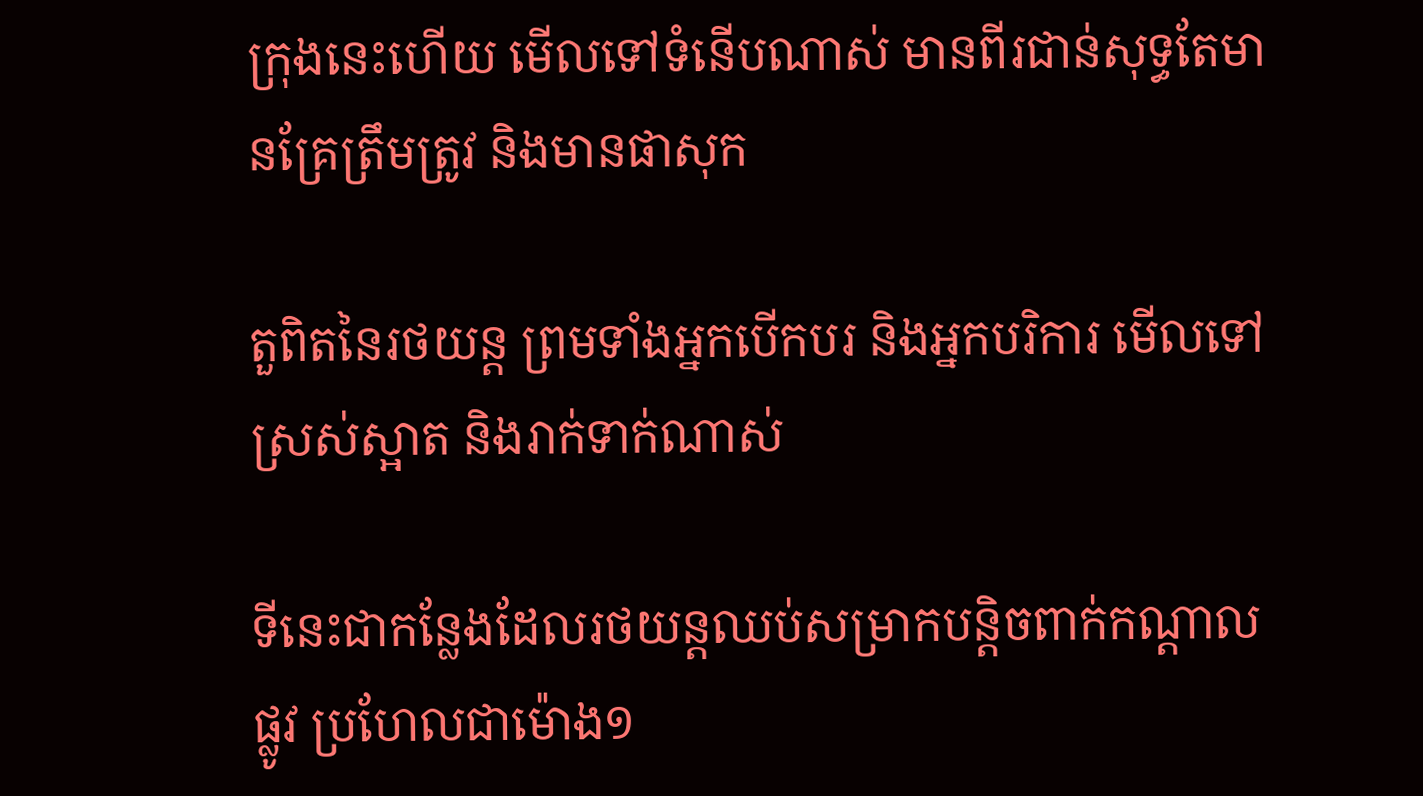ក្រុងនេះហើយ មើលទៅទំនើបណាស់ មានពីរជាន់សុទ្ធតែមានគ្រែត្រឹមត្រូវ និងមានផាសុក

តួពិតនៃរថយន្ត ព្រមទាំងអ្នកបើកបរ និងអ្នកបរិការ មើលទៅស្រស់ស្អាត និងរាក់ទាក់ណាស់

ទីនេះជាកន្លែងដែលរថយន្តឈប់សម្រាកបន្តិចពាក់កណ្ដាលផ្លូវ ប្រហែលជាម៉ោង១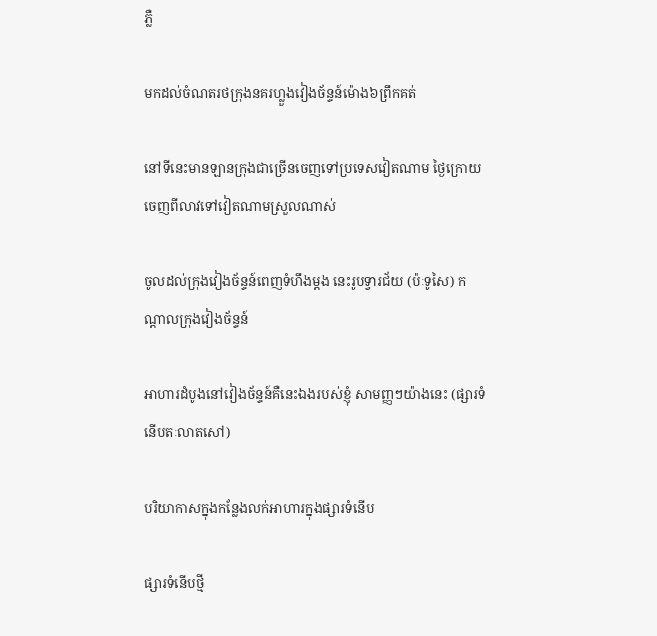ភ្លឺ

មកដល់ចំណតរថក្រុងនគរហ្លួងវៀងច័ន្ទន៍ម៉ោង៦ព្រឹកគត់

នៅទីនេះមានឡានក្រុងជាច្រើនចេញទៅប្រទេសវៀតណាម ថ្ងៃក្រោយចេញពីលាវទៅវៀតណាមស្រួលណាស់

ចូលដល់ក្រុងវៀងច័ន្ទន៍ពេញទំហឹងម្ដង នេះរូបទ្វារជ័យ (ប៉ៈទូសៃ) កណ្ដាលក្រុងវៀងច័ន្ទន៍

អាហារដំបូងនៅវៀងច័ន្ទន៍គឺនេះឯងរបស់ខ្ញុំ សាមញ្ញៗយ៉ាងនេះ (ផ្សារទំនើបតៈលាតសៅ)

បរិយាកាសក្នុងកន្លែងលក់អាហារក្នុងផ្សារទំនើប

ផ្សារទំនើបថ្មី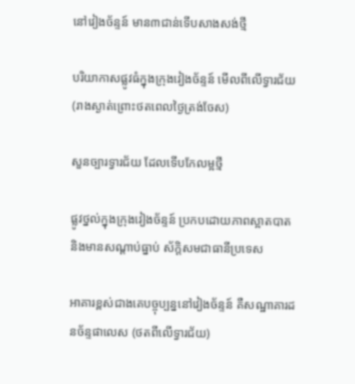នៅវៀងច័ន្ទន៍ មាន៣ជាន់ទើបសាងសង់ថ្មី

បរិយាកាសផ្លូវធំក្នុងក្រុងវៀងច័ន្ទន៍ មើលពីលើទ្វារជ័យ (រាងស្ងាត់ព្រោះថតពេលថ្ងៃត្រង់ចែស)

សួនច្បារទ្វារជ័យ ដែលទើបកែលម្អថ្មី

ផ្លូវថ្នល់ក្នុងក្រុងវៀងច័ន្ទន៍ ប្រកបដោយភាពស្អាតបាត និងមានសណ្ដាប់ធ្នាប់ ស័ក្តិសមជាធានីប្រទេស

អាគារខ្ពស់ជាងគេបច្ចុប្បន្ននៅវៀងច័ន្ទន៍ គឺសណ្ឋាគារដនច័ន្ទផាលេស (ថតពីលើទ្វារជ័យ)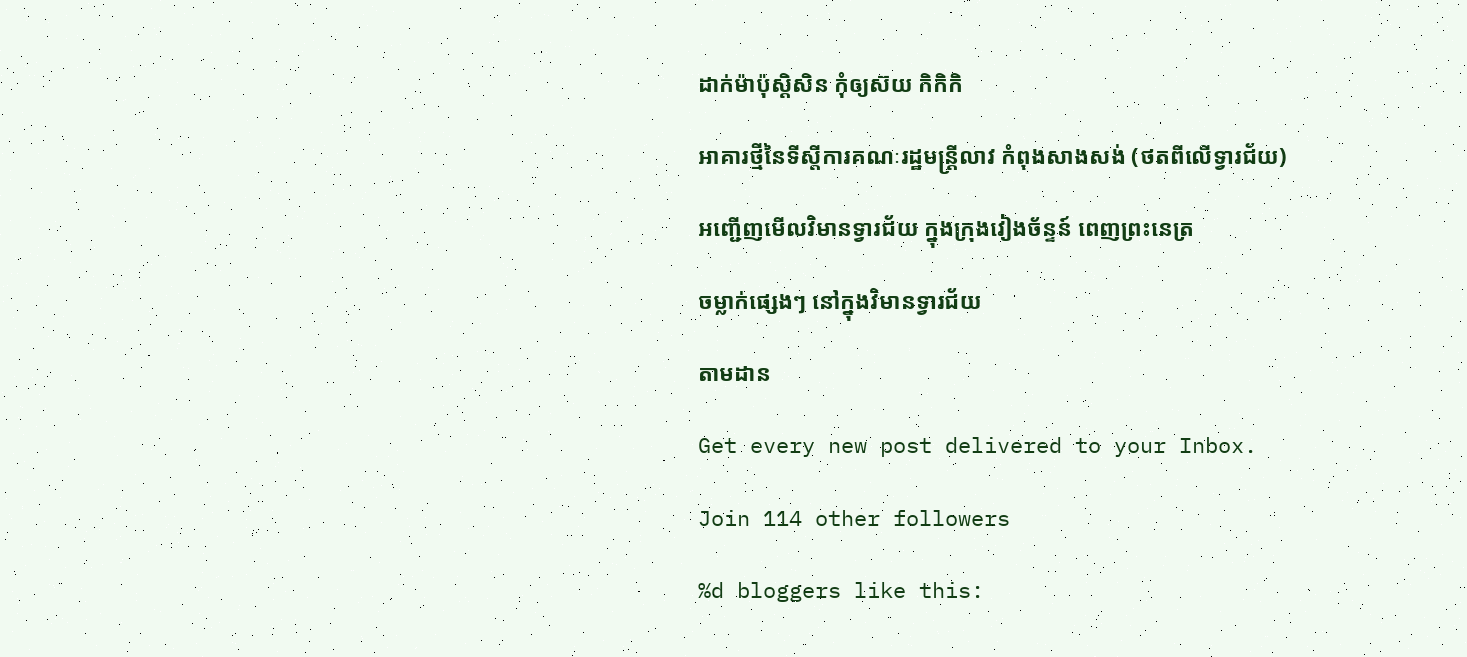ដាក់ម៉ាប៉ុស្តិសិន កុំឲ្យស៊យ កិកិកិ

អាគារថ្មីនៃទីស្ដីការគណៈរដ្ឋមន្ត្រីលាវ កំពុងសាងសង់ (ថតពីលើទ្វារជ័យ)

អញ្ជើញមើលវិមានទ្វារជ័យ ក្នុងក្រុងវៀងច័ន្ទន៍ ពេញព្រះនេត្រ

ចម្លាក់ផ្សេងៗ នៅក្នុងវិមានទ្វារជ័យ

តាមដាន

Get every new post delivered to your Inbox.

Join 114 other followers

%d bloggers like this: